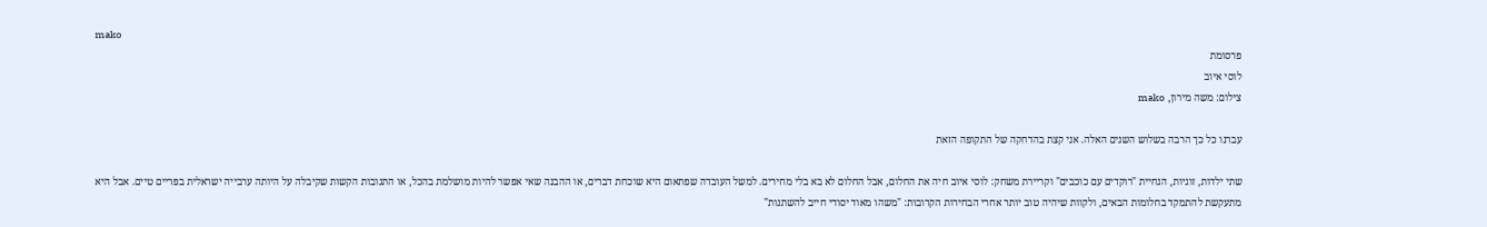mako
פרסומת
לוסי איוב
צילום: משה מירון, mako

עברנו כל כך הרבה בשלוש השנים האלה. אני קצת בהדחקה של התקופה הזאת

שתי ילדות, זוגיות, הנחיית "רוקדים עם כוכבים" וקריירת משחק: לוסי איוב חיה את החלום, אבל החלום לא בא בלי מחירים. למשל העובדה שפתאום היא שוכחת דברים, או ההבנה שאי אפשר להיות מושלמת בהכל, או התגובות הקשות שקיבלה על היותה ערבייה ישראלית בפריים טיים. אבל היא מתעקשת להתמקד בחלומות הבאים, ולקוות שיהיה טוב יותר אחרי הבחירות הקרובות: "משהו מאוד יסודי חייב להשתנות"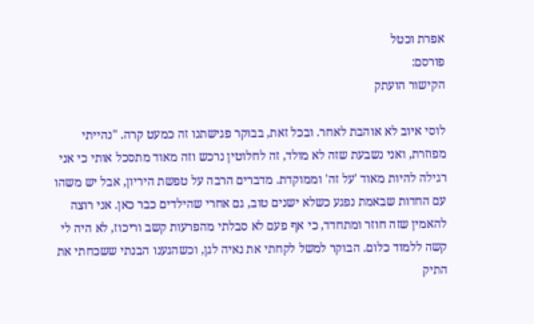אפרת וכטל
פורסם:
הקישור הועתק

לוסי איוב לא אוהבת לאחר. ובכל זאת, בבוקר פגישתנו זה כמעט קרה. "נהייתי מפוזרת, ואני נשבעת שזה לא מולד, זה לחלוטין נרכש וזה מאוד מתסכל אותי כי אני רגילה להיות מאוד 'על זה' וממוקדת. מדברים הרבה על טפשת היריון, אבל יש משהו עם החדות שבאמת נפגע כשלא ישנים טוב, גם אחרי שהילדים כבר כאן. אני רוצה להאמין שזה חוזר ומתחדד, כי אף פעם לא סבלתי מהפרעות קשב וריכוז, לא היה לי קשה ללמוד כלום. הבוקר למשל לקחתי את נאיה לגן, וכשהגענו הבנתי ששכחתי את התיק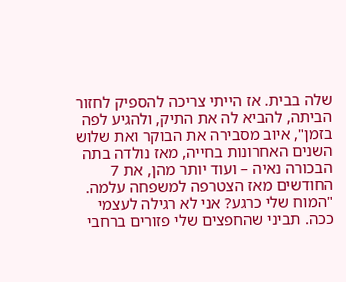שלה בבית. אז הייתי צריכה להספיק לחזור הביתה, להביא לה את התיק, ולהגיע לפה בזמן", איוב מסבירה את הבוקר ואת שלוש השנים האחרונות בחייה, מאז נולדה בתה הבכורה נאיה – ועוד יותר מהן, את 7 החודשים מאז הצטרפה למשפחה עלמה. "המוח שלי כרגע? אני לא רגילה לעצמי ככה. תביני שהחפצים שלי פזורים ברחבי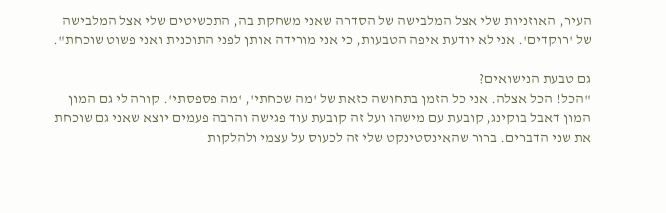העיר, האוזניות שלי אצל המלבישה של הסדרה שאני משחקת בה, התכשיטים שלי אצל המלבישה של 'רוקדים'. אני לא יודעת איפה הטבעות, כי אני מורידה אותן לפני התוכנית ואני פשוט שוכחת".

גם טבעת הנישואים?
"הכל! הכל אצלה. אני כל הזמן בתחושה כזאת של 'מה שכחתי', 'מה פספסתי'. קורה לי גם המון המון דאבל בוקינג, קובעת עם מישהו ועל זה קובעת עוד פגישה והרבה פעמים יוצא שאני גם שוכחת את שני הדברים. ברור שהאינסטינקט שלי זה לכעוס על עצמי ולהלקות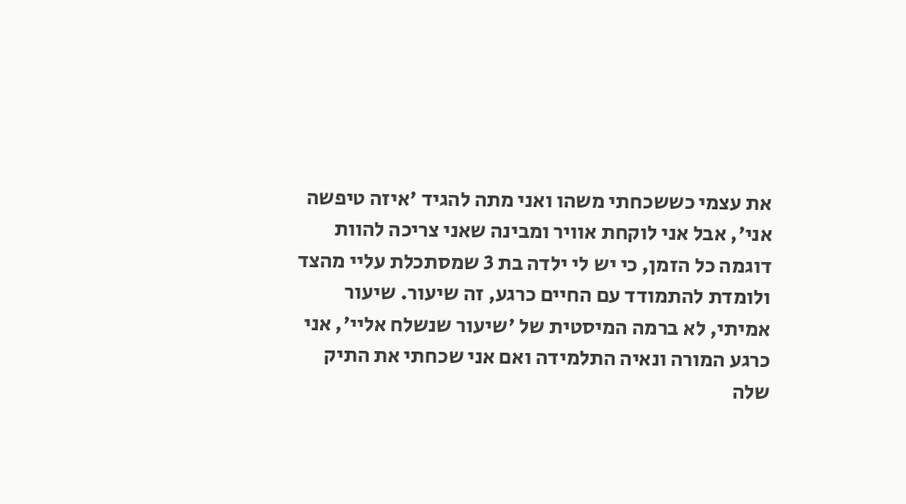את עצמי כששכחתי משהו ואני מתה להגיד 'איזה טיפשה אני', אבל אני לוקחת אוויר ומבינה שאני צריכה להוות דוגמה כל הזמן, כי יש לי ילדה בת 3 שמסתכלת עליי מהצד ולומדת להתמודד עם החיים כרגע, זה שיעור. שיעור אמיתי, לא ברמה המיסטית של 'שיעור שנשלח אליי', אני כרגע המורה ונאיה התלמידה ואם אני שכחתי את התיק שלה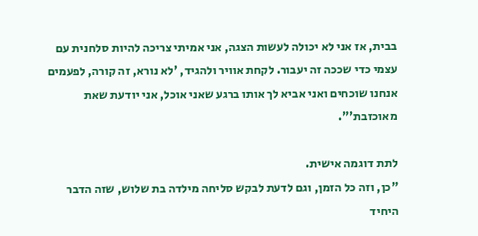בבית, אז אני לא יכולה לעשות הצגה, אני אמיתי צריכה להיות סלחנית עם עצמי כדי שככה זה יעבור. לקחת אוויר ולהגיד, 'לא נורא, זה קורה, לפעמים אנחנו שוכחים ואני אביא לך אותו ברגע שאני אוכל, אני יודעת שאת מאוכזבת'".

לתת דוגמה אישית.
"כן, וזה כל הזמן, וגם לדעת לבקש סליחה מילדה בת שלוש, שזה הדבר היחיד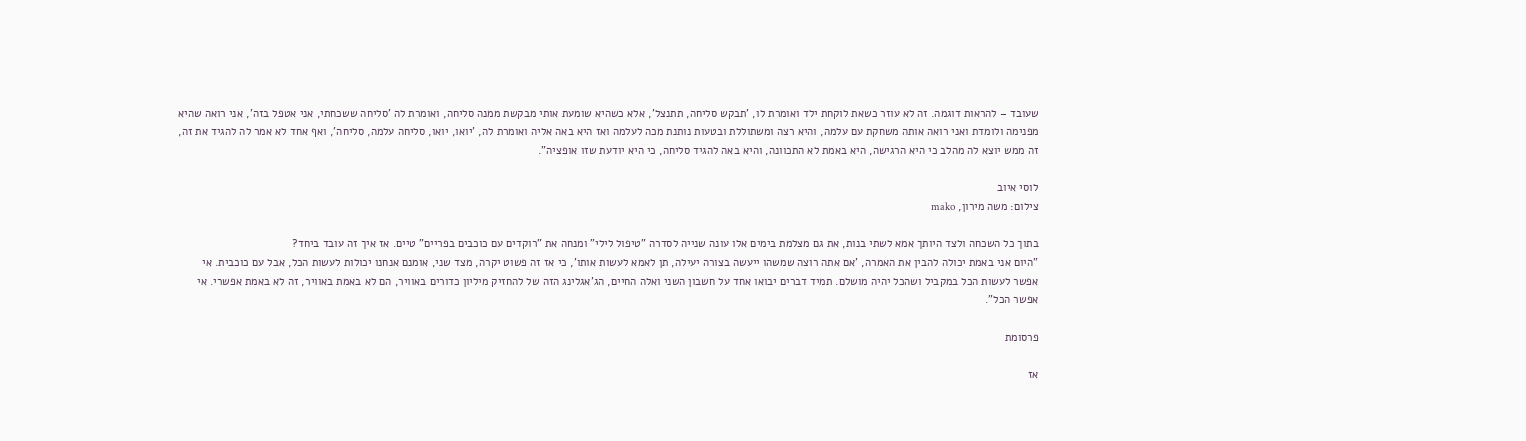שעובד – להראות דוגמה. זה לא עוזר כשאת לוקחת ילד ואומרת לו, 'תבקש סליחה, תתנצל', אלא כשהיא שומעת אותי מבקשת ממנה סליחה, ואומרת לה 'סליחה ששכחתי, אני אטפל בזה', אני רואה שהיא מפנימה ולומדת ואני רואה אותה משחקת עם עלמה, והיא רצה ומשתוללת ובטעות נותנת מכה לעלמה ואז היא באה אליה ואומרת לה, 'יואו, יואו, סליחה עלמה, סליחה', ואף אחד לא אמר לה להגיד את זה, זה ממש יוצא לה מהלב כי היא הרגישה, היא באמת לא התכוונה, והיא באה להגיד סליחה, כי היא יודעת שזו אופציה".

לוסי איוב
צילום: משה מירון, mako

בתוך כל השכחה ולצד היותך אמא לשתי בנות, את גם מצלמת בימים אלו עונה שנייה לסדרה "טיפול לילי" ומנחה את "רוקדים עם כוכבים בפריים" טיים. אז איך זה עובד ביחד?
"היום אני באמת יכולה להבין את האמרה, 'אם אתה רוצה שמשהו ייעשה בצורה יעילה, תן לאמא לעשות אותו', כי אז זה פשוט יקרה, מצד שני, אומנם אנחנו יכולות לעשות הכל, אבל עם כוכבית. אי אפשר לעשות הכל במקביל ושהכל יהיה מושלם. תמיד דברים יבואו אחד על חשבון השני ואלה החיים, הג'אגלינג הזה של להחזיק מיליון כדורים באוויר, הם לא באמת באוויר, זה לא באמת אפשרי. אי אפשר הכל".

פרסומת

אז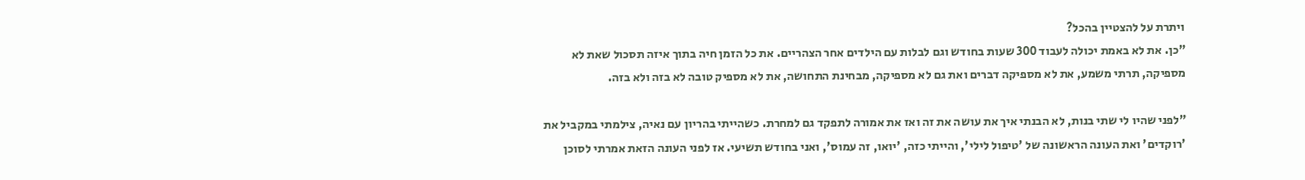ויתרת על להצטיין בהכל?
"כן. את לא באמת יכולה לעבוד 300 שעות בחודש וגם לבלות עם הילדים אחר הצהריים. את כל הזמן חיה בתוך איזה תסכול שאת לא מספיקה, תרתי משמע, את לא מספיקה דברים ואת גם לא מספיקה, מבחינת התחושה, את לא מספיק טובה לא בזה ולא בזה.

"לפני שהיו לי שתי בנות, לא הבנתי איך את עושה את זה ואז את אמורה לתפקד גם למחרת. כשהייתי בהריון עם נאיה, צילמתי במקביל את 'רוקדים' ואת העונה הראשונה של 'טיפול לילי', והייתי כזה, 'יואו, זה עמוס', ואני בחודש תשיעי. אז לפני העונה הזאת אמרתי לסוכן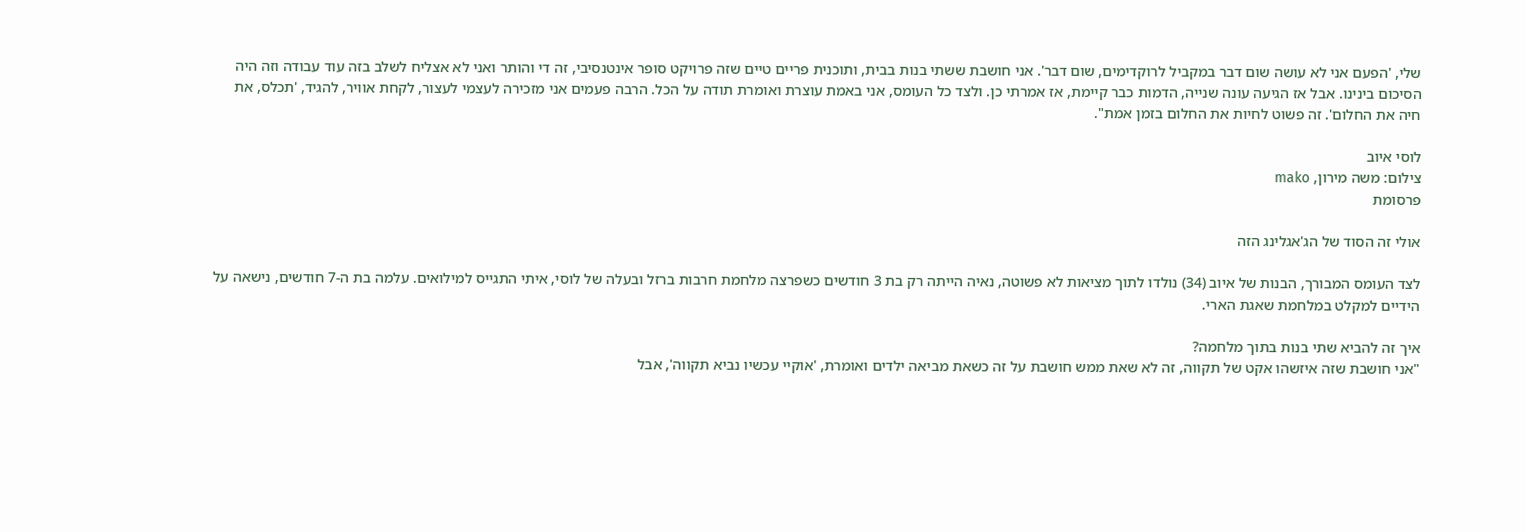שלי, 'הפעם אני לא עושה שום דבר במקביל לרוקדימים, שום דבר'. אני חושבת ששתי בנות בבית, ותוכנית פריים טיים שזה פרויקט סופר אינטנסיבי, זה די והותר ואני לא אצליח לשלב בזה עוד עבודה וזה היה הסיכום בינינו. אבל אז הגיעה עונה שנייה, הדמות כבר קיימת, אז אמרתי כן. ולצד כל העומס, אני באמת עוצרת ואומרת תודה על הכל. הרבה פעמים אני מזכירה לעצמי לעצור, לקחת אוויר, להגיד, 'תכלס, את חיה את החלום'. זה פשוט לחיות את החלום בזמן אמת".

לוסי איוב
צילום: משה מירון, mako
פרסומת

אולי זה הסוד של הג'אגלינג הזה

לצד העומס המבורך, הבנות של איוב (34) נולדו לתוך מציאות לא פשוטה, נאיה הייתה רק בת 3 חודשים כשפרצה מלחמת חרבות ברזל ובעלה של לוסי, איתי התגייס למילואים. עלמה בת ה-7 חודשים, נישאה על הידיים למקלט במלחמת שאגת הארי.

איך זה להביא שתי בנות בתוך מלחמה?
"אני חושבת שזה איזשהו אקט של תקווה, זה לא שאת ממש חושבת על זה כשאת מביאה ילדים ואומרת, 'אוקיי עכשיו נביא תקווה', אבל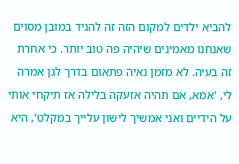להביא ילדים למקום הזה זה להגיד במובן מסוים שאנחנו מאמינים שיהיה פה טוב יותר. כי אחרת זה בעיה. לא מזמן נאיה פתאום בדרך לגן אמרה לי, 'אמא, אם תהיה אזעקה בלילה אז תיקחי אותי על הידיים ואני אמשיך לישון עלייך במקלט', היא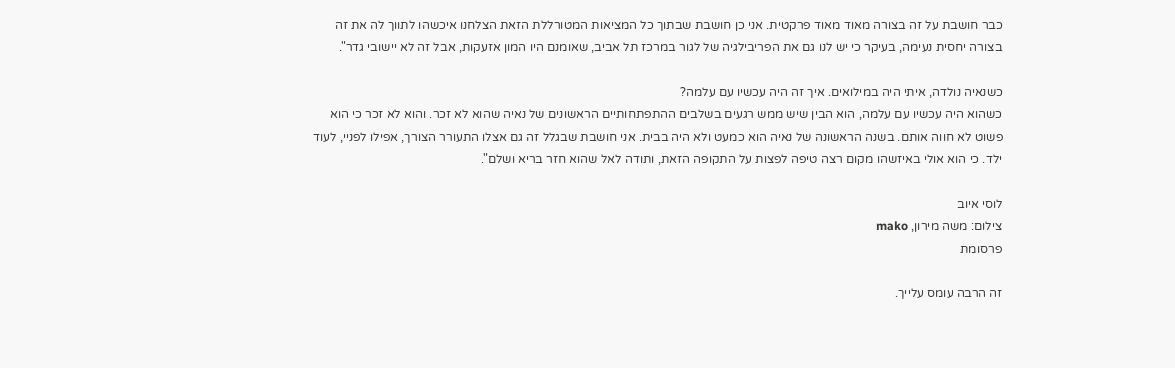כבר חושבת על זה בצורה מאוד מאוד פרקטית. אני כן חושבת שבתוך כל המציאות המטורללת הזאת הצלחנו איכשהו לתווך לה את זה בצורה יחסית נעימה, בעיקר כי יש לנו גם את הפריבילגיה של לגור במרכז תל אביב, שאומנם היו המון אזעקות, אבל זה לא יישובי גדר".

כשנאיה נולדה, איתי היה במילואים. איך זה היה עכשיו עם עלמה?
כשהוא היה עכשיו עם עלמה, הוא הבין שיש ממש רגעים בשלבים ההתפתחותיים הראשונים של נאיה שהוא לא זכר. והוא לא זכר כי הוא פשוט לא חווה אותם. בשנה הראשונה של נאיה הוא כמעט ולא היה בבית. אני חושבת שבגלל זה גם אצלו התעורר הצורך, אפילו לפניי, לעוד ילד. כי הוא אולי באיזשהו מקום רצה טיפה לפצות על התקופה הזאת, ותודה לאל שהוא חזר בריא ושלם".

לוסי איוב
צילום: משה מירון, mako
פרסומת

זה הרבה עומס עלייך.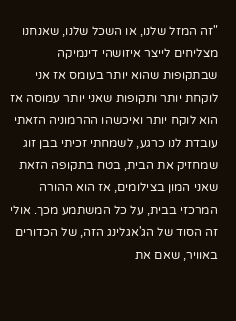"זה המזל שלנו, או השכל שלנו, שאנחנו מצליחים לייצר איזושהי דינמיקה שבתקופות שהוא יותר בעומס אז אני לוקחת יותר ותקופות שאני יותר עמוסה אז הוא לוקח יותר ואיכשהו ההרמוניה הזאתי עובדת לנו כרגע, לשמחתי זכיתי בבן זוג שמחזיק את הבית, בטח בתקופה הזאת שאני המון בצילומים, אז הוא ההורה המרכזי בבית, על כל המשתמע מכך. אולי זה הסוד של הג'אגלינג הזה, של הכדורים באוויר, שאם את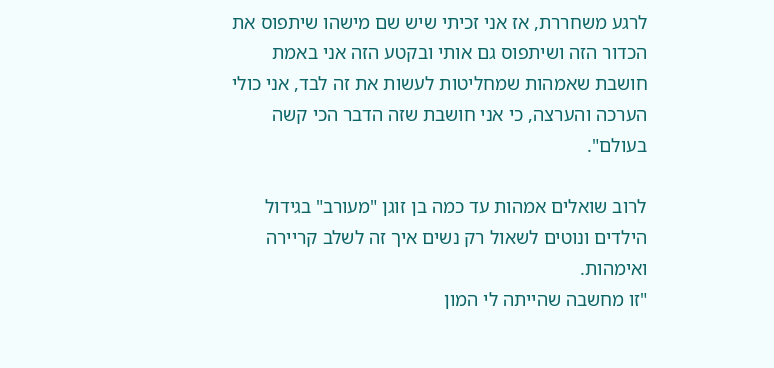לרגע משחררת, אז אני זכיתי שיש שם מישהו שיתפוס את הכדור הזה ושיתפוס גם אותי ובקטע הזה אני באמת חושבת שאמהות שמחליטות לעשות את זה לבד, אני כולי הערכה והערצה, כי אני חושבת שזה הדבר הכי קשה בעולם".

לרוב שואלים אמהות עד כמה בן זוגן "מעורב" בגידול הילדים ונוטים לשאול רק נשים איך זה לשלב קריירה ואימהות.
"זו מחשבה שהייתה לי המון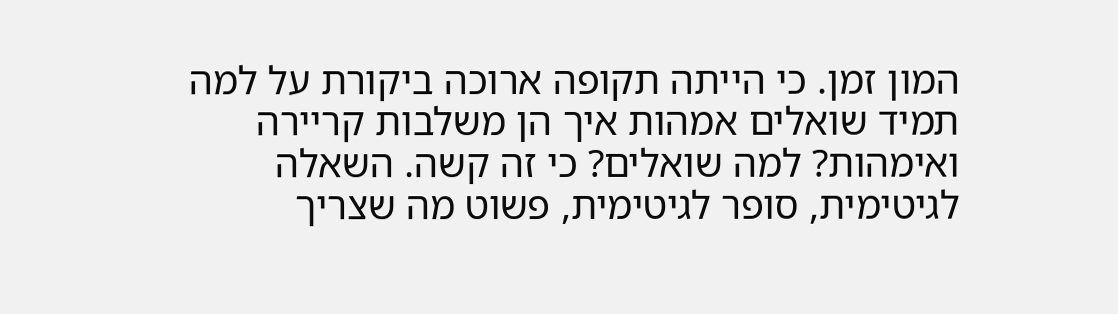המון זמן. כי הייתה תקופה ארוכה ביקורת על למה תמיד שואלים אמהות איך הן משלבות קריירה ואימהות? למה שואלים? כי זה קשה. השאלה לגיטימית, סופר לגיטימית, פשוט מה שצריך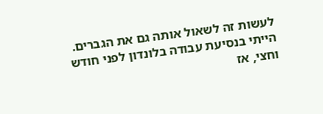לעשות זה לשאול אותה גם את הגברים. הייתי בנסיעת עבודה בלונדון לפני חודש וחצי, אז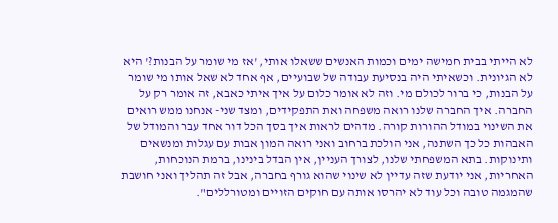לא הייתי בבית חמישה ימים וכמות האנשים ששאלו אותי, 'אז מי שומר על הבנות?' היא לא הגיונית. וכשאיתי היה בנסיעת עבודה של שבועיים, אף אחד לא שאל אותו מי שומר על הבנות, כי ברור לכולם מי. וזה לא אומר כלום על איך איתי כאבא, זה אומר רק על החברה. איך החברה שלנו רואה משפחה ואת התפקידים, ומצד שני- אנחנו ממש רואים את השינוי במודל ההורות קורה. מדהים לראות איך בסך הכל דור אחד עבר והמודל של האבהות כל כך השתנה, אני הולכת ברחוב ואני רואה המון אבות עם עגלות ומנשאים ותינוקות. בתא המשפחתי שלנו, לצורך העניין, אין הבדל בינינו, ברמת הנוכחות, האחריות, אני יודעת שזה עדיין לא שינוי שהוא גורף בחברה, אבל זה תהליך ואני חושבת שהמגמה טובה וכל עוד לא יהרסו אותה עם חוקים הזויים ומטורללים".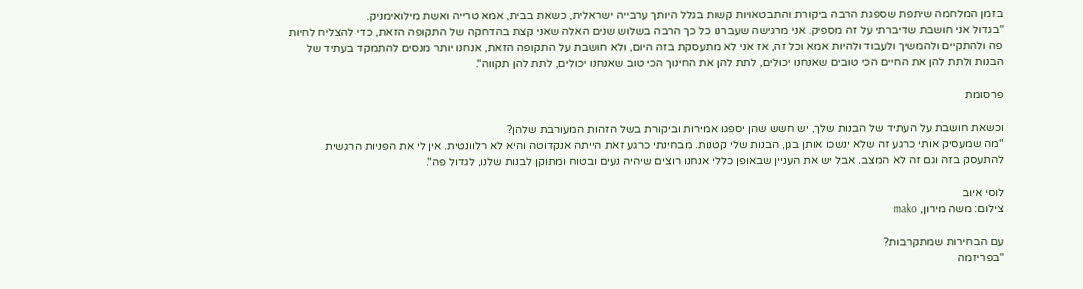בזמן המלחמה שיתפת שספגת הרבה ביקורת והתבטאויות קשות בגלל היותך ערבייה ישראלית, כשאת בבית, אמא טרייה ואשת מילואימניק.
"בגדול אני חושבת שדיברתי על זה מספיק. אני מרגישה שעברנו כל כך הרבה בשלוש שנים האלה שאני קצת בהדחקה של התקופה הזאת, כדי להצליח לחיות פה ולהתקיים ולהמשיך ולעבוד ולהיות אמא וכל זה, אז אני לא מתעסקת בזה היום, ולא חושבת על התקופה הזאת, אנחנו יותר מנסים להתמקד בעתיד של הבנות ולתת להן את החיים הכי טובים שאנחנו יכולים, לתת להן את החינוך הכי טוב שאנחנו יכולים, לתת להן תקווה".

פרסומת

וכשאת חושבת על העתיד של הבנות שלך, יש חשש שהן יספגו אמירות וביקורת בשל הזהות המעורבת שלהן?
"מה שמעסיק אותי כרגע זה שלא ינשכו אותן בגן, הבנות שלי קטנות. מבחינתי כרגע זאת הייתה אנקדוטה והיא לא רלוונטית. אין לי את הפניות הרגשית להתעסק בזה וגם זה לא המצב. אבל יש את העניין שבאופן כללי אנחנו רוצים שיהיה נעים ובטוח ומתוקן לבנות שלנו, לגדול פה".

לוסי איוב
צילום: משה מירון, mako

עם הבחירות שמתקרבות?
"בפריזמה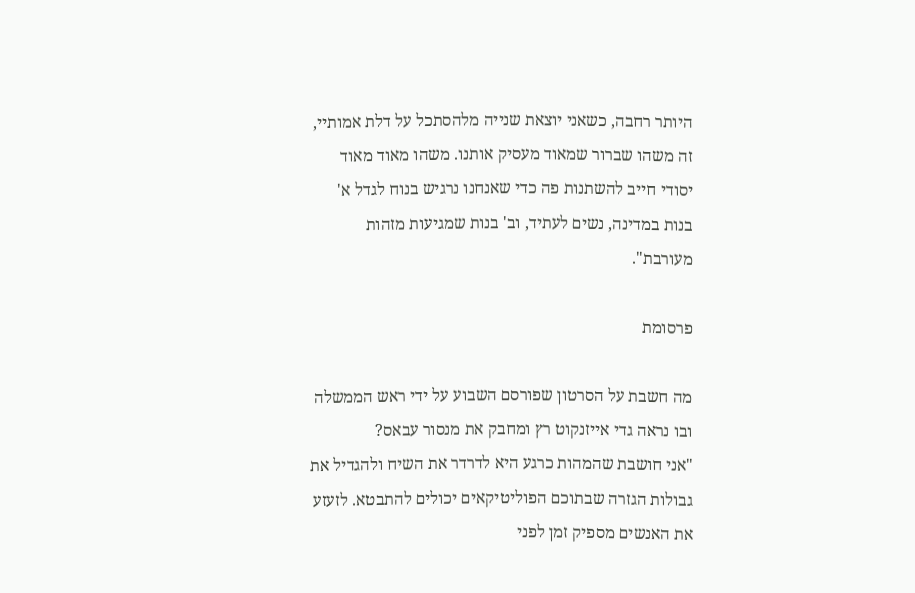היותר רחבה, כשאני יוצאת שנייה מלהסתכל על דלת אמותיי, זה משהו שברור שמאוד מעסיק אותנו. משהו מאוד מאוד יסודי חייב להשתנות פה כדי שאנחנו נרגיש בנוח לגדל א' בנות במדינה, נשים לעתיד, וב' בנות שמגיעות מזהות מעורבת".

פרסומת

מה חשבת על הסרטון שפורסם השבוע על ידי ראש הממשלה ובו נראה גדי אייזנקוט רץ ומחבק את מנסור עבאס?
"אני חושבת שהמהות כרגע היא לדרדר את השיח ולהגדיל את גבולות הגזרה שבתוכם הפוליטיקאים יכולים להתבטא. לזעזע את האנשים מספיק זמן לפני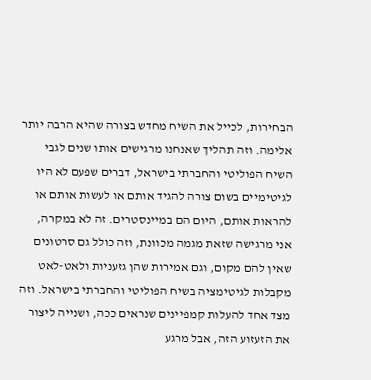הבחירות, לכייל את השיח מחדש בצורה שהיא הרבה יותר אלימה. וזה תהליך שאנחנו מרגישים אותו שנים לגבי השיח הפוליטי והחברתי בישראל, דברים שפעם לא היו לגיטימיים בשום צורה להגיד אותם או לעשות אותם או להראות אותם, היום הם במיינסטרים. זה לא במקרה, אני מרגישה שזאת מגמה מכוונת, וזה כולל גם סרטונים שאין להם מקום, וגם אמירות שהן גזעניות ולאט-לאט מקבלות לגיטימציה בשיח הפוליטי והחברתי בישראל. וזה מצד אחד להעלות קמפיינים שנראים ככה, ושנייה ליצור את הזעזוע הזה, אבל מרגע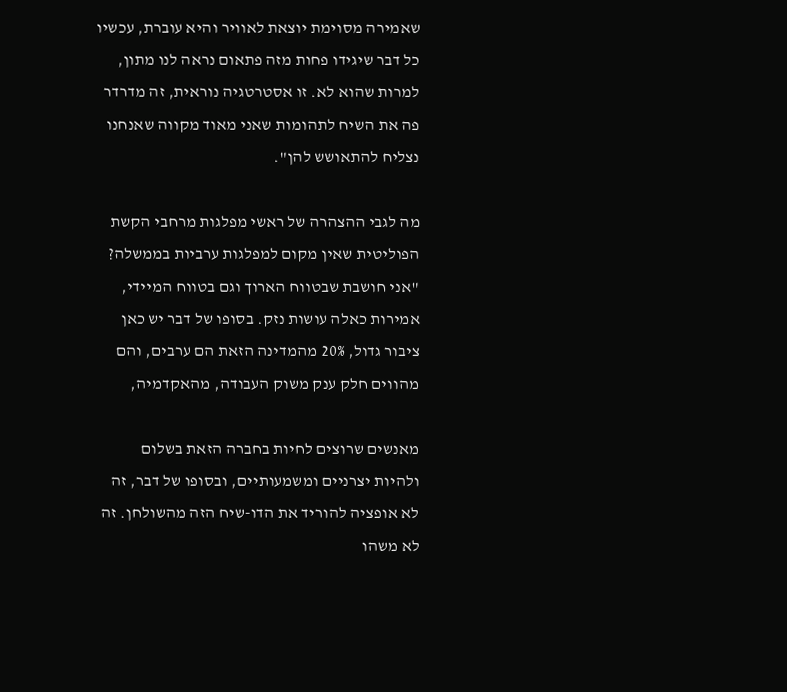שאמירה מסוימת יוצאת לאוויר והיא עוברת, עכשיו כל דבר שיגידו פחות מזה פתאום נראה לנו מתון, למרות שהוא לא. זו אסטרטגיה נוראית, זה מדרדר פה את השיח לתהומות שאני מאוד מקווה שאנחנו נצליח להתאושש להן".

מה לגבי ההצהרה של ראשי מפלגות מרחבי הקשת הפוליטית שאין מקום למפלגות ערביות בממשלה?
"אני חושבת שבטווח הארוך וגם בטווח המיידי, אמירות כאלה עושות נזק. בסופו של דבר יש כאן ציבור גדול, 20% מהמדינה הזאת הם ערבים, והם מהווים חלק ענק משוק העבודה, מהאקדמיה,

מאנשים שרוצים לחיות בחברה הזאת בשלום ולהיות יצרניים ומשמעותיים, ובסופו של דבר, זה לא אופציה להוריד את הדו-שיח הזה מהשולחן. זה לא משהו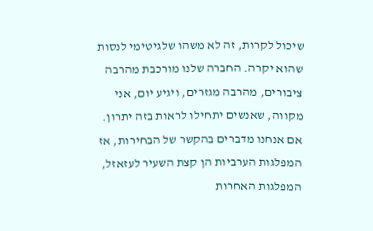שיכול לקרות, זה לא משהו שלגיטימי לנסות שהוא יקרה. החברה שלנו מורכבת מהרבה ציבורים, מהרבה מגזרים, ויגיע יום, אני מקווה, שאנשים יתחילו לראות בזה יתרון. אם אנחנו מדברים בהקשר של הבחירות, אז המפלגות הערביות הן קצת השעיר לעזאזל, המפלגות האחרות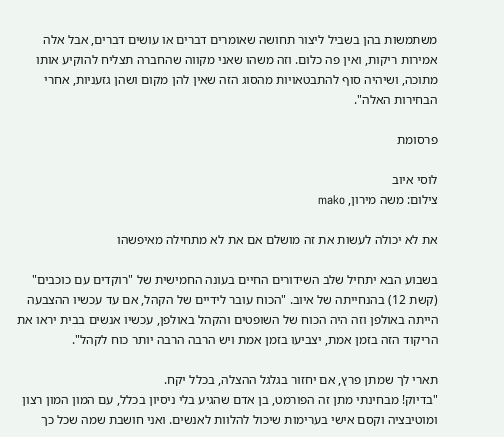משתמשות בהן בשביל ליצור תחושה שאומרים דברים או עושים דברים, אבל אלה אמירות ריקות, ואין פה כלום. וזה משהו שאני מקווה שהחברה תצליח להוקיע אותו מתוכה, ושיהיה סוף להתבטאויות מהסוג הזה שאין להן מקום ושהן גזעניות, אחרי הבחירות האלה".

פרסומת

לוסי איוב
צילום: משה מירון, mako

את לא יכולה לעשות את זה מושלם אם את לא מתחילה מאיפשהו

בשבוע הבא יתחיל שלב השידורים החיים בעונה החמישית של "רוקדים עם כוכבים" (קשת 12) בהנחייתה של איוב. "הכוח עובר לידיים של הקהל, אם עד עכשיו ההצבעה הייתה באולפן וזה היה הכוח של השופטים והקהל באולפן, עכשיו אנשים בבית יראו את הריקוד הזה בזמן אמת, יצביעו בזמן אמת ויש הרבה הרבה יותר כוח לקהל".

תארי לך שמתן פרץ, אם יחזור בגלגל ההצלה, בכלל יקח.
"בדיוק! מבחינתי מתן זה הפורמט, בן אדם שהגיע בלי ניסיון בכלל, עם המון המון רצון ומוטיבציה וקסם אישי בערימות שיכול להלוות לאנשים. ואני חושבת שמה שכל כך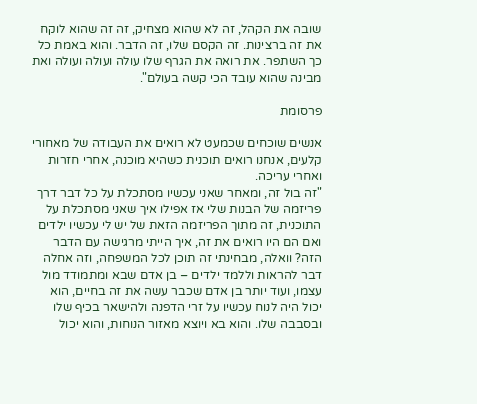שובה את הקהל, זה לא שהוא מצחיק, זה זה שהוא לוקח את זה ברצינות. זה הקסם שלו, זה הדבר. והוא באמת כל כך השתפר. את רואה את הגרף שלו עולה ועולה ועולה ואת מבינה שהוא עובד הכי קשה בעולם".

פרסומת

אנשים שוכחים שכמעט לא רואים את העבודה של מאחורי קלעים, אנחנו רואים תוכנית כשהיא מוכנה, אחרי חזרות ואחרי עריכה.
"זה בול זה, ומאחר שאני עכשיו מסתכלת על כל דבר דרך פריזמה של הבנות שלי אז אפילו איך שאני מסתכלת על התוכנית, זה מתוך הפריזמה הזאת של יש לי עכשיו ילדים ואם הם היו רואים את זה, איך הייתי מרגישה עם הדבר הזה? וואלה, מבחינתי זה תוכן לכל המשפחה, וזה אחלה דבר להראות וללמד ילדים – בן אדם שבא ומתמודד מול עצמו, ועוד יותר בן אדם שכבר עשה את זה בחיים, הוא יכול היה לנוח עכשיו על זרי הדפנה ולהישאר בכיף שלו ובסבבה שלו. והוא בא ויוצא מאזור הנוחות, והוא יכול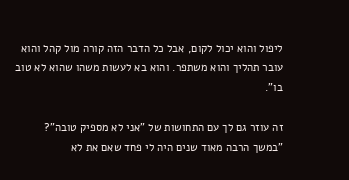ליפול והוא יכול לקום, אבל כל הדבר הזה קורה מול קהל והוא עובר תהליך והוא משתפר. והוא בא לעשות משהו שהוא לא טוב בו".

זה עוזר גם לך עם התחושות של "אני לא מספיק טובה"?
"במשך הרבה מאוד שנים היה לי פחד שאם את לא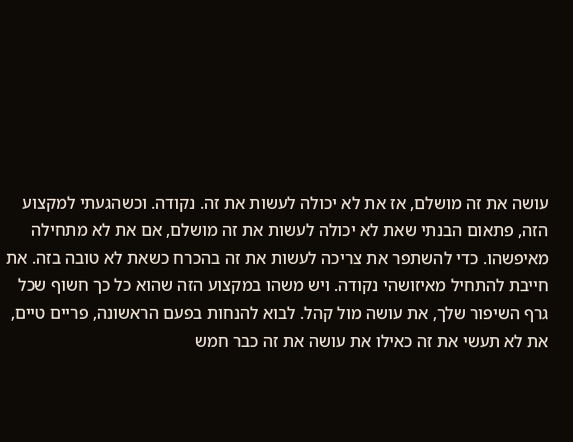עושה את זה מושלם, אז את לא יכולה לעשות את זה. נקודה. וכשהגעתי למקצוע הזה, פתאום הבנתי שאת לא יכולה לעשות את זה מושלם, אם את לא מתחילה מאיפשהו. כדי להשתפר את צריכה לעשות את זה בהכרח כשאת לא טובה בזה. את חייבת להתחיל מאיזושהי נקודה. ויש משהו במקצוע הזה שהוא כל כך חשוף שכל גרף השיפור שלך, את עושה מול קהל. לבוא להנחות בפעם הראשונה, פריים טיים, את לא תעשי את זה כאילו את עושה את זה כבר חמש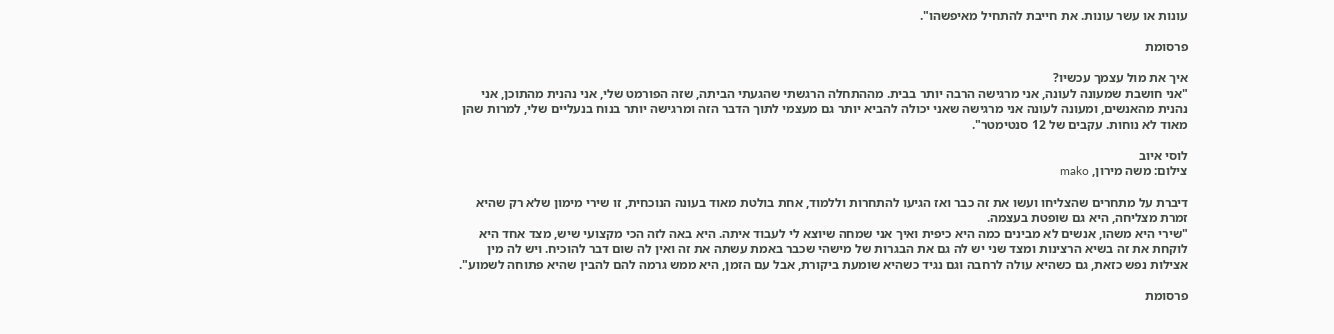עונות או עשר עונות. את חייבת להתחיל מאיפשהו".

פרסומת

איך את מול עצמך עכשיו?
"אני חושבת שמעונה לעונה, אני מרגישה הרבה יותר בבית. מההתחלה הרגשתי שהגעתי הביתה, שזה הפורמט שלי, אני נהנית מהתוכן, אני נהנית מהאנשים, ומעונה לעונה אני מרגישה שאני יכולה להביא יותר גם מעצמי לתוך הדבר הזה ומרגישה יותר בנוח בנעליים שלי, למרות שהן מאוד לא נוחות. עקבים של 12 סנטימטר".

לוסי איוב
צילום: משה מירון, mako

דיברת על מתחרים שהצליחו ועשו את זה כבר ואז הגיעו להתחרות וללמוד, אחת בולטת מאוד בעונה הנוכחית, זו שירי מימון שלא רק שהיא זמרת מצליחה, היא גם שופטת בעצמה.
"שירי היא משהו, אנשים לא מבינים כמה היא כיפית ואיך אני שמחה שיוצא לי לעבוד איתה. היא באה לזה הכי מקצועי שיש, מצד אחד היא לוקחת את זה בשיא הרצינות ומצד שני יש לה גם את הבגרות של מישהי שכבר באמת עשתה את זה ואין לה שום דבר להוכיח. ויש לה מין אצילות נפש כזאת, גם כשהיא עולה לרחבה וגם נגיד כשהיא שומעת ביקורת, אבל עם הזמן, היא ממש גרמה להם להבין שהיא פתוחה לשמוע".

פרסומת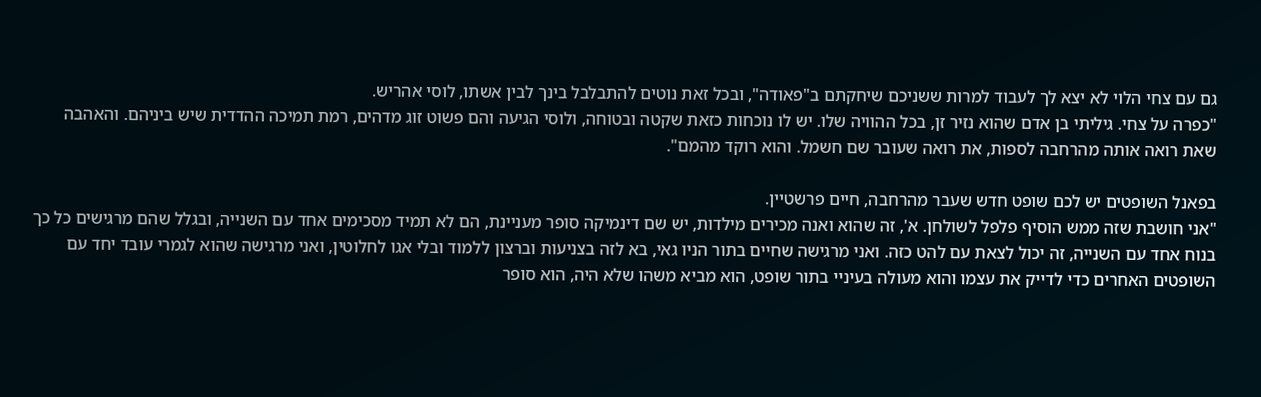גם עם צחי הלוי לא יצא לך לעבוד למרות ששניכם שיחקתם ב"פאודה", ובכל זאת נוטים להתבלבל בינך לבין אשתו, לוסי אהריש.
"כפרה על צחי. גיליתי בן אדם שהוא נזיר זן, בכל ההוויה שלו. יש לו נוכחות כזאת שקטה ובטוחה, ולוסי הגיעה והם פשוט זוג מדהים, רמת תמיכה ההדדית שיש ביניהם. והאהבה שאת רואה אותה מהרחבה לספות, את רואה שעובר שם חשמל. והוא רוקד מהמם".

בפאנל השופטים יש לכם שופט חדש שעבר מהרחבה, חיים פרשטיין.
"אני חושבת שזה ממש הוסיף פלפל לשולחן. א', זה שהוא ואנה מכירים מילדות, יש שם דינמיקה סופר מעניינת, הם לא תמיד מסכימים אחד עם השנייה, ובגלל שהם מרגישים כל כך בנוח אחד עם השנייה, זה יכול לצאת עם להט כזה. ואני מרגישה שחיים בתור הניו גאי, בא לזה בצניעות וברצון ללמוד ובלי אגו לחלוטין, ואני מרגישה שהוא לגמרי עובד יחד עם השופטים האחרים כדי לדייק את עצמו והוא מעולה בעיניי בתור שופט, הוא מביא משהו שלא היה, הוא סופר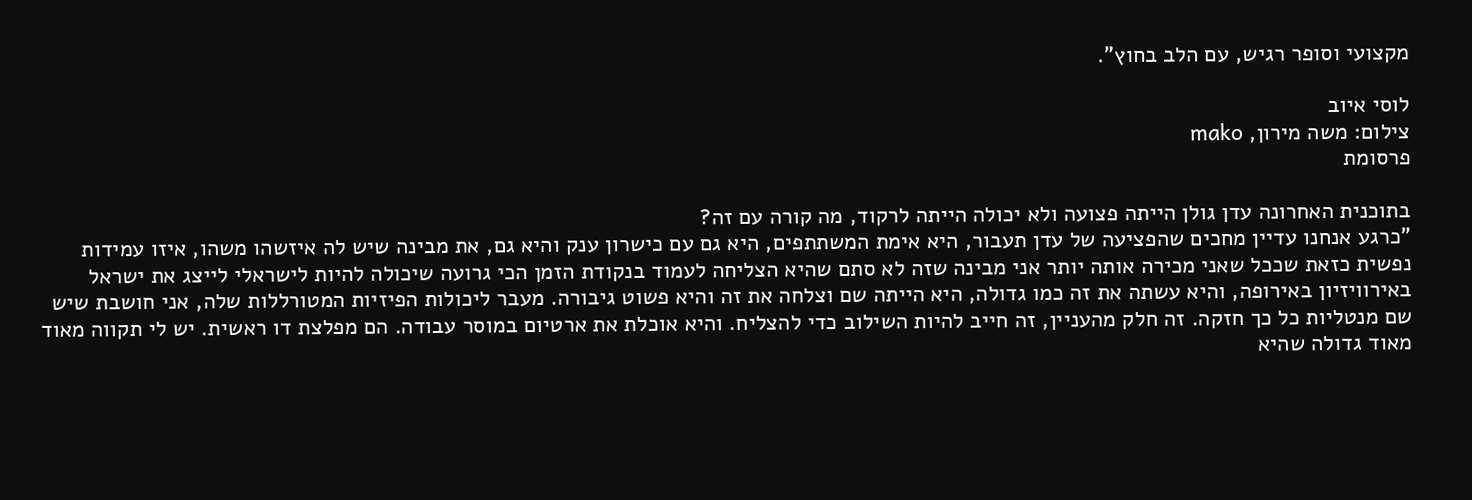מקצועי וסופר רגיש, עם הלב בחוץ".

לוסי איוב
צילום: משה מירון, mako
פרסומת

בתוכנית האחרונה עדן גולן הייתה פצועה ולא יכולה הייתה לרקוד, מה קורה עם זה?
"כרגע אנחנו עדיין מחכים שהפציעה של עדן תעבור, היא אימת המשתתפים, היא גם עם כישרון ענק והיא גם, את מבינה שיש לה איזשהו משהו, איזו עמידות נפשית כזאת שככל שאני מכירה אותה יותר אני מבינה שזה לא סתם שהיא הצליחה לעמוד בנקודת הזמן הכי גרועה שיכולה להיות לישראלי לייצג את ישראל באירוויזיון באירופה, והיא עשתה את זה כמו גדולה, היא הייתה שם וצלחה את זה והיא פשוט גיבורה. מעבר ליכולות הפיזיות המטורללות שלה, אני חושבת שיש שם מנטליות כל כך חזקה. זה חלק מהעניין, זה חייב להיות השילוב כדי להצליח. והיא אוכלת את ארטיום במוסר עבודה. הם מפלצת דו ראשית. יש לי תקווה מאוד מאוד גדולה שהיא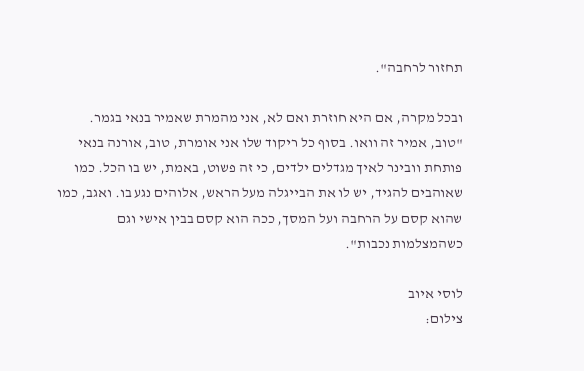תחזור לרחבה".

ובכל מקרה, אם היא חוזרת ואם לא, אני מהמרת שאמיר בנאי בגמר.
"טוב, אמיר זה וואו. בסוף כל ריקוד שלו אני אומרת, טוב, אורנה בנאי פותחת וובינר לאיך מגדלים ילדים, כי זה פשוט, באמת, יש בו הכל. כמו שאוהבים להגיד, יש לו את הבייגלה מעל הראש, אלוהים נגע בו. ואגב, כמו שהוא קסם על הרחבה ועל המסך, ככה הוא קסם בבין אישי וגם כשהמצלמות נכבות".

לוסי איוב
צילום: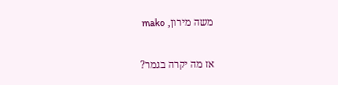משה מירון, mako

אז מה יקרה בגמר?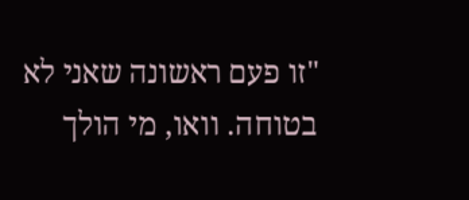"זו פעם ראשונה שאני לא בטוחה. וואו, מי הולך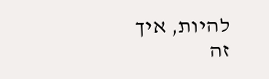להיות, איך זה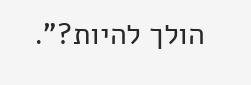הולך להיות?".